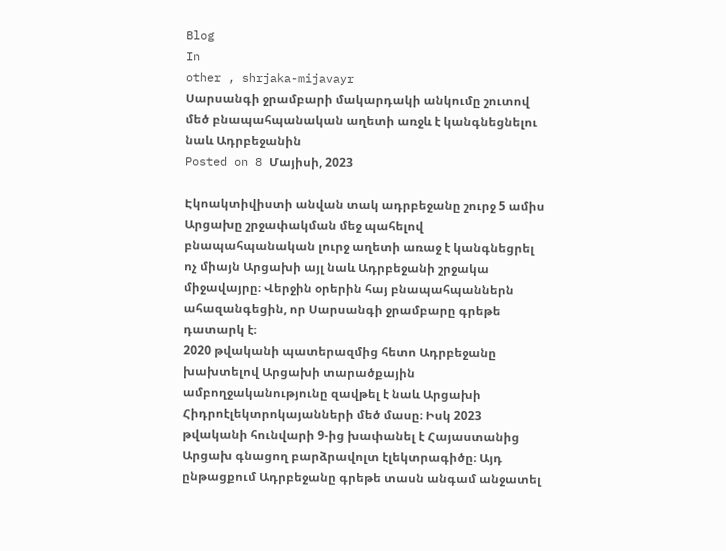Blog
In
other , shrjaka-mijavayr
Սարսանգի ջրամբարի մակարդակի անկումը շուտով մեծ բնապահպանական աղետի առջև է կանգնեցնելու նաև Ադրբեջանին
Posted on 8 Մայիսի, 2023

Էկոակտիվիստի անվան տակ ադրբեջանը շուրջ 5 ամիս Արցախը շրջափակման մեջ պահելով բնապահպանական լուրջ աղետի առաջ է կանգնեցրել ոչ միայն Արցախի այլ նաև Ադրբեջանի շրջակա միջավայրը։ Վերջին օրերին հայ բնապահպաններն ահազանգեցին, որ Սարսանգի ջրամբարը գրեթե դատարկ է։
2020 թվականի պատերազմից հետո Ադրբեջանը խախտելով Արցախի տարածքային ամբողջականությունը զավթել է նաև Արցախի Հիդրոէլեկտրոկայանների մեծ մասը։ Իսկ 2023 թվականի հունվարի 9-ից խափանել է Հայաստանից Արցախ գնացող բարձրավոլտ էլեկտրագիծը։ Այդ ընթացքում Ադրբեջանը գրեթե տասն անգամ անջատել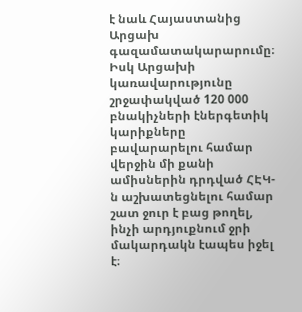է նաև Հայաստանից Արցախ գազամատակարարումը։ Իսկ Արցախի կառավարությունը շրջափակված 120 000 բնակիչների էներգետիկ կարիքները բավարարելու համար վերջին մի քանի ամիսներին դրդված ՀԷԿ-ն աշխատեցնելու համար շատ ջուր է բաց թողել, ինչի արդյուքնում ջրի մակարդակն էապես իջել է։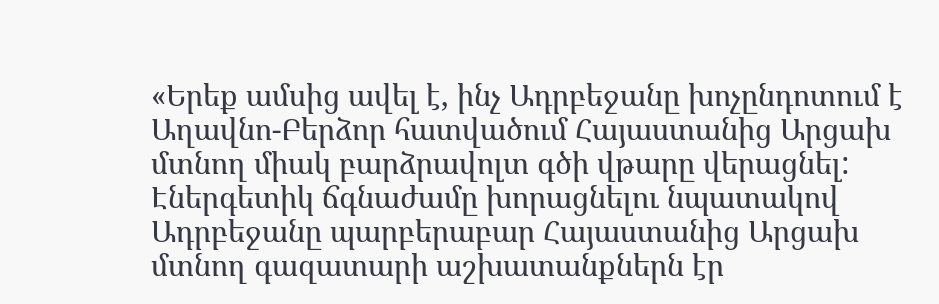«Երեք ամսից ավել է, ինչ Ադրբեջանը խոչընդոտում է Աղավնո-Բերձոր հատվածում Հայաստանից Արցախ մտնող միակ բարձրավոլտ գծի վթարը վերացնել: Էներգետիկ ճգնաժամը խորացնելու նպատակով Ադրբեջանը պարբերաբար Հայաստանից Արցախ մտնող գազատարի աշխատանքներն էր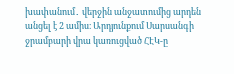խափանում․ վերջին անջատումից արդեն անցել է 2 ամիս։ Արդյունքում Սարսանգի ջրամբարի վրա կառուցված ՀԷԿ-ը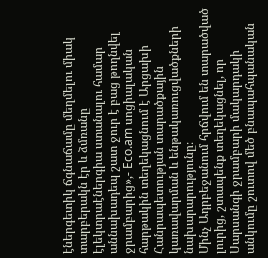էներգետիկ ճգնաճամը մեղմելու միակ տարբերակն էր և ձմռանը էլեկտրաէներգիա ստանալու համար աննախադեպ շատ ջուր է բաց թողնվել ջրամբարից»,- Eco.am սոցիալական հարթակին տեղեկացնում է Արցախի Հանրապետության տարածքային կառավարման և ենթակառուցվածքների նախարարությունը։
Մինչ Ադրբեջանում հրճվում են տարածված լուրից, շտապենք տեղեկացնել, որ Սարսանգի ջրամբարի մակարդակի անկումը շուտով մեծ բնապահպանական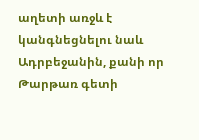աղետի առջև է կանգնեցնելու նաև Ադրբեջանին, քանի որ Թարթառ գետի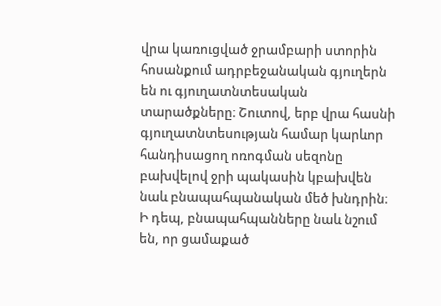վրա կառուցված ջրամբարի ստորին հոսանքում ադրբեջանական գյուղերն են ու գյուղատնտեսական տարածքները։ Շուտով, երբ վրա հասնի գյուղատնտեսության համար կարևոր հանդիսացող ոռոգման սեզոնը բախվելով ջրի պակասին կբախվեն նաև բնապահպանական մեծ խնդրին։
Ի դեպ, բնապահպանները նաև նշում են, որ ցամաքած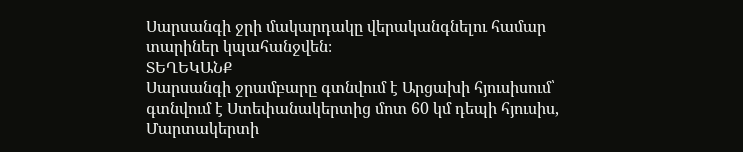Սարսանգի ջրի մակարդակը վերականգնելու համար տարիներ կպահանջվեն։
ՏԵՂԵԿԱՆՔ
Սարսանգի ջրամբարը գտնվում է Արցախի հյուսիսում՝ գտնվում է Ստեփանակերտից մոտ 60 կմ դեպի հյուսիս, Մարտակերտի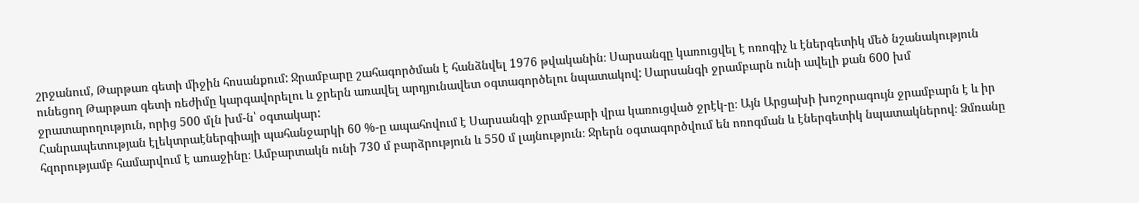շրջանում, Թարթառ գետի միջին հոսանքում: Ջրամբարը շահագործման է հանձնվել 1976 թվականին։ Սարսանգը կառուցվել է ոռոգիչ և էներգետիկ մեծ նշանակություն ունեցող Թարթառ գետի ռեժիմը կարգավորելու և ջրերն առավել արդյունավետ օգտագործելու նպատակով: Սարսանգի ջրամբարն ունի ավելի քան 600 խմ ջրատարողություն, որից 500 մլն խմ-ն՝ օգտակար:
Հանրապետության էլեկտրաէներգիայի պահանջարկի 60 %-ը ապահովում է Սարսանգի ջրամբարի վրա կառուցված ջրէկ-ը։ Այն Արցախի խոշորագույն ջրամբարն է և իր հզորությամբ համարվում է առաջինը։ Ամբարտակն ունի 730 մ բարձրություն և 550 մ լայնություն։ Ջրերն օգտագործվում են ոռոգման և էներգետիկ նպատակներով։ Ձմռանը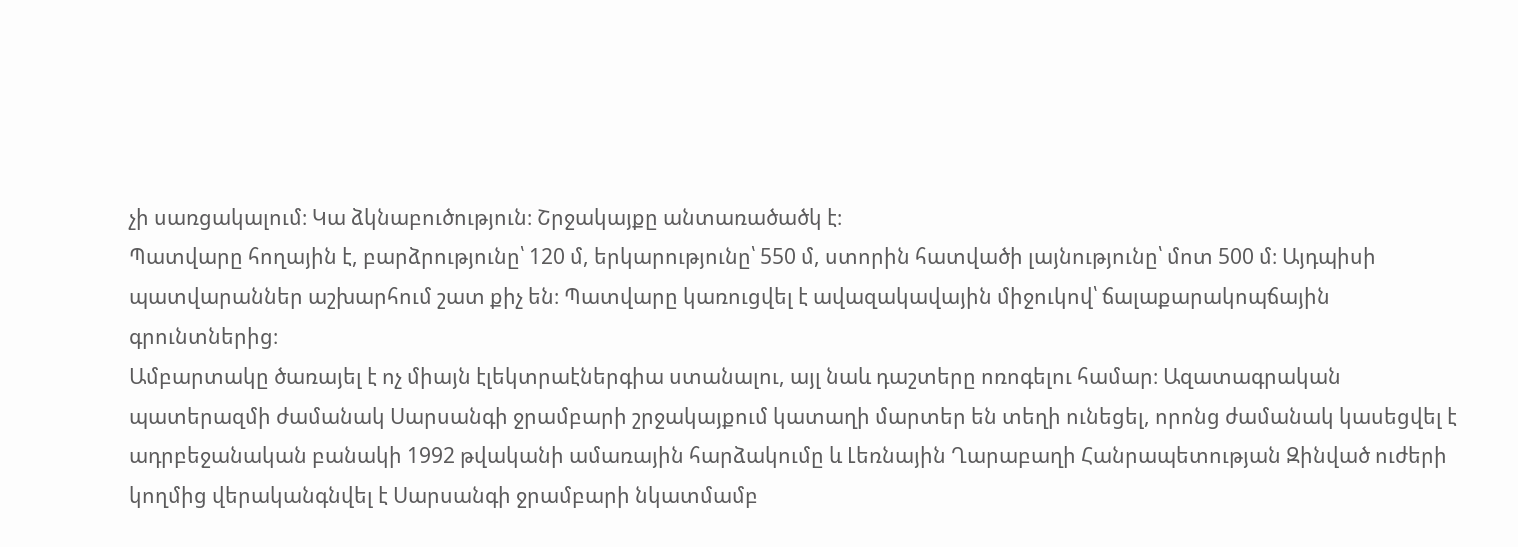չի սառցակալում։ Կա ձկնաբուծություն։ Շրջակայքը անտառածածկ է։
Պատվարը հողային է, բարձրությունը՝ 120 մ, երկարությունը՝ 550 մ, ստորին հատվածի լայնությունը՝ մոտ 500 մ։ Այդպիսի պատվարաններ աշխարհում շատ քիչ են։ Պատվարը կառուցվել է ավազակավային միջուկով՝ ճալաքարակոպճային գրունտներից։
Ամբարտակը ծառայել է ոչ միայն էլեկտրաէներգիա ստանալու, այլ նաև դաշտերը ոռոգելու համար։ Ազատագրական պատերազմի ժամանակ Սարսանգի ջրամբարի շրջակայքում կատաղի մարտեր են տեղի ունեցել, որոնց ժամանակ կասեցվել է ադրբեջանական բանակի 1992 թվականի ամառային հարձակումը և Լեռնային Ղարաբաղի Հանրապետության Զինված ուժերի կողմից վերականգնվել է Սարսանգի ջրամբարի նկատմամբ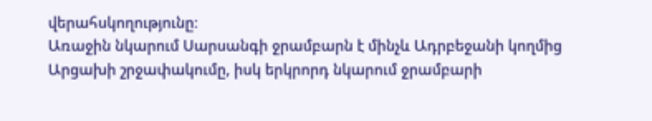վերահսկողությունը։
Առաջին նկարում Սարսանգի ջրամբարն է մինչև Ադրբեջանի կողմից Արցախի շրջափակումը, իսկ երկրորդ նկարում ջրամբարի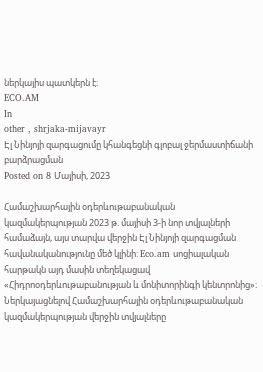ներկայիս պատկերն է։
ECO.AM
In
other , shrjaka-mijavayr
Էլ Նինյոյի զարգացումը կհանգեցնի գլոբալ ջերմաստիճանի բարձրացման
Posted on 8 Մայիսի, 2023

Համաշխարհային օդերևութաբանական կազմակերպության 2023 թ. մայիսի 3-ի նոր տվյալների համաձայն, այս տարվա վերջին Էլ Նինյոյի զարգացման հավանականությունը մեծ կլինի: Eco.am սոցիալական հարթակն այդ մասին տեղեկացավ «Հիդրոօդերևութաբանության և մոնիտորինգի կենտրոնից»։ Ներկայացնելով Համաշխարհային օդերևութաբանական կազմակերպության վերջին տվյալները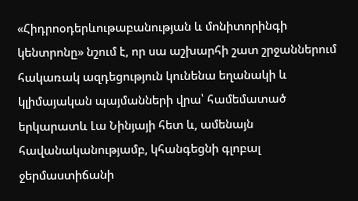«Հիդրոօդերևութաբանության և մոնիտորինգի կենտրոնը» նշում է, որ սա աշխարհի շատ շրջաններում հակառակ ազդեցություն կունենա եղանակի և կլիմայական պայմանների վրա՝ համեմատած երկարատև Լա Նինյայի հետ և, ամենայն հավանականությամբ, կհանգեցնի գլոբալ ջերմաստիճանի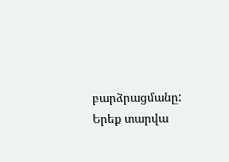բարձրացմանը: Երեք տարվա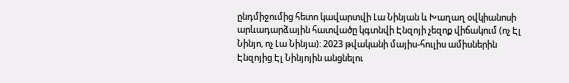ընդմիջումից հետո կավարտվի Լա Նինյան և Խաղաղ օվկիանոսի արևադարձային հատվածը կգտնվի Էնզոյի չեզոք վիճակում (ոչ Էլ Նինյո, ոչ Լա Նինյա): 2023 թվականի մայիս-հուլիս ամիսներին Էնզոյից Էլ Նինյոյին անցնելու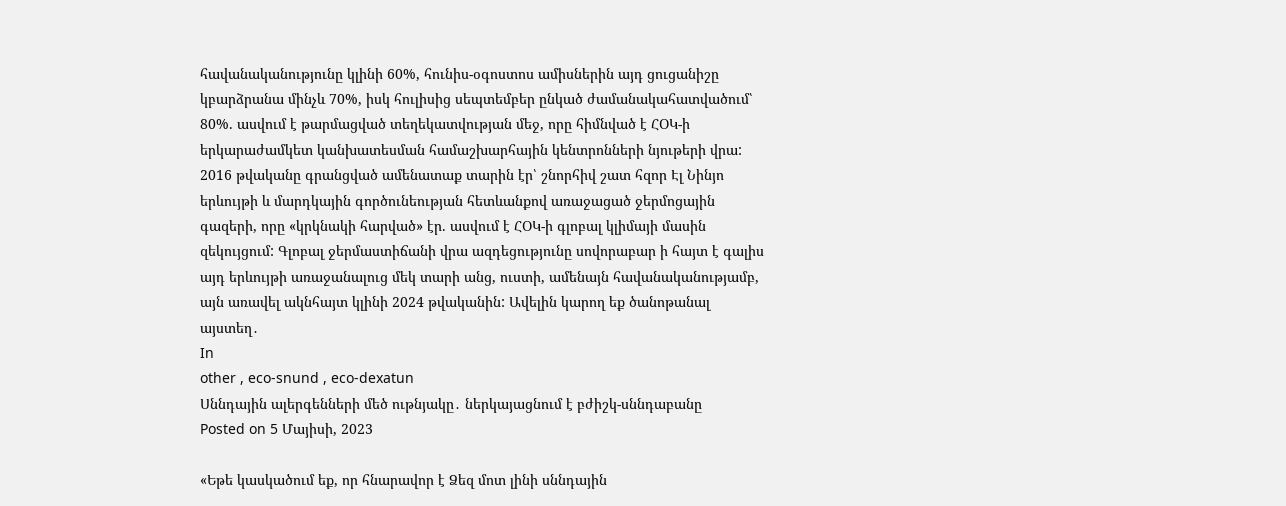հավանականությունը կլինի 60%, հունիս-օգոստոս ամիսներին այդ ցուցանիշը կբարձրանա մինչև 70%, իսկ հուլիսից սեպտեմբեր ընկած ժամանակահատվածում՝ 80%. ասվում է թարմացված տեղեկատվության մեջ, որը հիմնված է ՀՕԿ-ի երկարաժամկետ կանխատեսման համաշխարհային կենտրոնների նյութերի վրա: 2016 թվականը գրանցված ամենատաք տարին էր՝ շնորհիվ շատ հզոր Էլ Նինյո երևույթի և մարդկային գործունեության հետևանքով առաջացած ջերմոցային գազերի, որը «կրկնակի հարված» էր. ասվում է ՀՕԿ-ի գլոբալ կլիմայի մասին զեկույցում: Գլոբալ ջերմաստիճանի վրա ազդեցությունը սովորաբար ի հայտ է գալիս այդ երևույթի առաջանալուց մեկ տարի անց, ուստի, ամենայն հավանականությամբ, այն առավել ակնհայտ կլինի 2024 թվականին: Ավելին կարող եք ծանոթանալ այստեղ․
In
other , eco-snund , eco-dexatun
Սննդային ալերգենների մեծ ութնյակը․ ներկայացնում է բժիշկ-սննդաբանը
Posted on 5 Մայիսի, 2023

«Եթե կասկածում եք, որ հնարավոր է Ձեզ մոտ լինի սննդային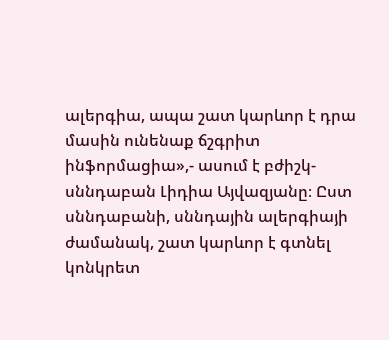ալերգիա, ապա շատ կարևոր է դրա մասին ունենաք ճշգրիտ ինֆորմացիա»,- ասում է բժիշկ-սննդաբան Լիդիա Այվազյանը։ Ըստ սննդաբանի, սննդային ալերգիայի ժամանակ, շատ կարևոր է գտնել կոնկրետ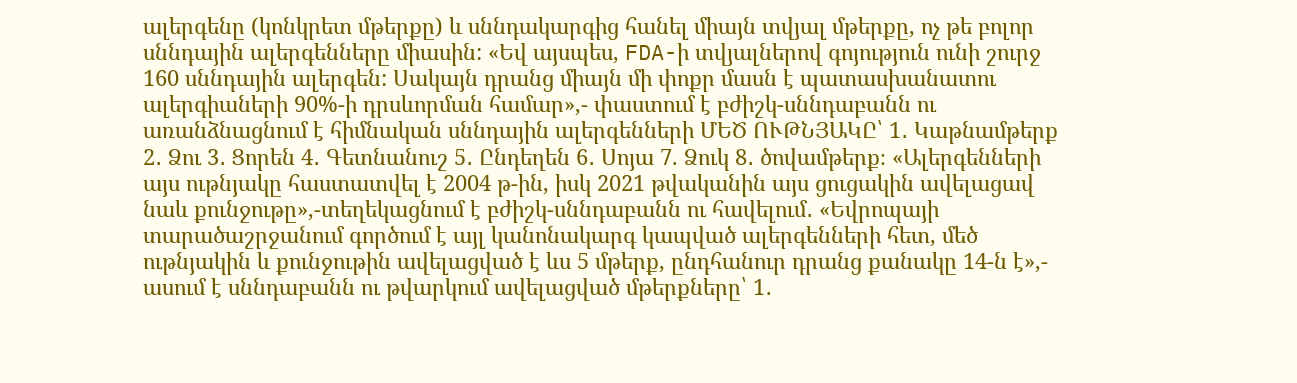ալերգենը (կոնկրետ մթերքը) և սննդակարգից հանել միայն տվյալ մթերքը, ոչ թե բոլոր սննդային ալերգենները միասին: «Եվ այսպես, FDA-ի տվյալներով գոյություն ունի շուրջ 160 սննդային ալերգեն: Սակայն դրանց միայն մի փոքր մասն է պատասխանատու ալերգիաների 90%-ի դրսևորման համար»,- փաստում է բժիշկ-սննդաբանն ու առանձնացնում է հիմնական սննդային ալերգենների ՄԵԾ ՈՒԹՆՅԱԿԸ՝ 1․ Կաթնամթերք 2․ Ձու 3․ Ցորեն 4․ Գետնանուշ 5․ Ընդեղեն 6․ Սոյա 7. Ձուկ 8․ ծովամթերք։ «Ալերգենների այս ութնյակը հաստատվել է 2004 թ-ին, իսկ 2021 թվականին այս ցուցակին ավելացավ նաև քունջութը»,-տեղեկացնում է բժիշկ-սննդաբանն ու հավելում․ «Եվրոպայի տարածաշրջանում գործում է այլ կանոնակարգ կապված ալերգենների հետ, մեծ ութնյակին և քունջութին ավելացված է ևս 5 մթերք, ընդհանուր դրանց քանակը 14-ն է»,- ասում է սննդաբանն ու թվարկում ավելացված մթերքները՝ 1․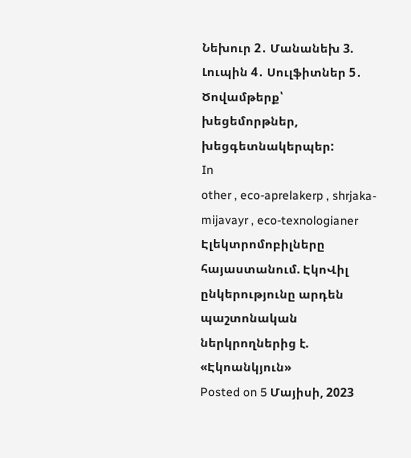Նեխուր 2․ Մանանեխ 3. Լուպին 4․ Սուլֆիտներ 5․ Ծովամթերք՝ խեցեմորթներ, խեցգետնակերպեր:
In
other , eco-aprelakerp , shrjaka-mijavayr , eco-texnologianer
Էլեկտրոմոբիլները հայաստանում. ԷկոՎիլ ընկերությունը արդեն պաշտոնական ներկրողներից է. «Էկոանկյուն»
Posted on 5 Մայիսի, 2023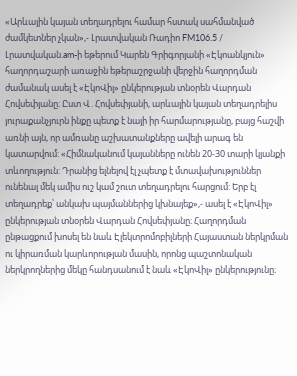«Արևային կայան տեղադրելու համար հստակ սահմանված ժամկետներ չկան»,- Լրատվական Ռադիո FM106.5 / Լրատվական.am-ի եթերում Կարեն Գրիգորյանի «Էկոանկյուն» հաղորդաշարի առաջին եթերաշրջանի վերջին հաղորդման ժամանակ ասել է «ԷկոՎիլ» ընկերության տնօրեն Վարդան Հովսեփյանը։ Ըստ Վ․Հովսեփյանի, արևային կայան տեղադրելիս յուրաքանչյուրն ինքը պետք է նայի իր հարմարությանը, բայց հաշվի առնի այն, որ ամռանը աշխատանքները ավելի արագ են կատարվում: «Հիմնականում կայանները ունեն 20-30 տարի կյանքի տևողություն: Դրանից ելնելով էլ չպետք է մտավախություններ ունենալ մեկ ամիս ուշ կամ շուտ տեղադրելու հարցում: Երբ էլ տեղադրեք՝ անկախ պայմաններից կխնայեք»,- ասել է «ԷկոՎիլ» ընկերության տնօրեն Վարդան Հովսեփյանը։ Հաղորդման ընթացքում խոսել են նաև Էլեկտրոմոբիլների Հայաստան ներկրման ու կիրառման կարևորության մասին, որոնց պաշտոնական ներկրողներից մեկը հանդսանում է նաև «ԷկոՎիլ» ընկերությունը։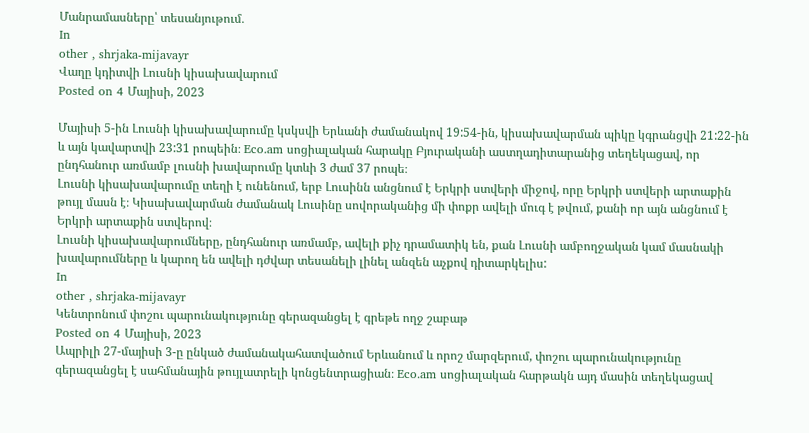Մանրամասները՝ տեսանյութում․
In
other , shrjaka-mijavayr
Վաղը կդիտվի Լուսնի կիսախավարում
Posted on 4 Մայիսի, 2023

Մայիսի 5-ին Լուսնի կիսախավարումը կսկսվի Երևանի ժամանակով 19:54-ին, կիսախավարման պիկը կգրանցվի 21:22-ին և այն կավարտվի 23:31 րոպեին։ Eco.am սոցիալական հարակը Բյուրականի աստղադիտարանից տեղեկացավ, որ ընդհանուր առմամբ լուսնի խավարումը կտևի 3 ժամ 37 րոպե։
Լուսնի կիսախավարումը տեղի է ունենում, երբ Լուսինն անցնում է Երկրի ստվերի միջով, որը Երկրի ստվերի արտաքին թույլ մասն է։ Կիսախավարման ժամանակ Լուսինը սովորականից մի փոքր ավելի մուգ է թվում, քանի որ այն անցնում է Երկրի արտաքին ստվերով։
Լուսնի կիսախավարումները, ընդհանուր առմամբ, ավելի քիչ դրամատիկ են, քան Լուսնի ամբողջական կամ մասնակի խավարումները և կարող են ավելի դժվար տեսանելի լինել անզեն աչքով դիտարկելիս:
In
other , shrjaka-mijavayr
Կենտրոնում փոշու պարունակությունը գերազանցել է գրեթե ողջ շաբաթ
Posted on 4 Մայիսի, 2023
Ապրիլի 27-մայիսի 3-ը ընկած ժամանակահատվածում Երևանում և որոշ մարզերում, փոշու պարունակությունը գերազանցել է սահմանային թույլատրելի կոնցենտրացիան։ Eco.am սոցիալական հարթակն այդ մասին տեղեկացավ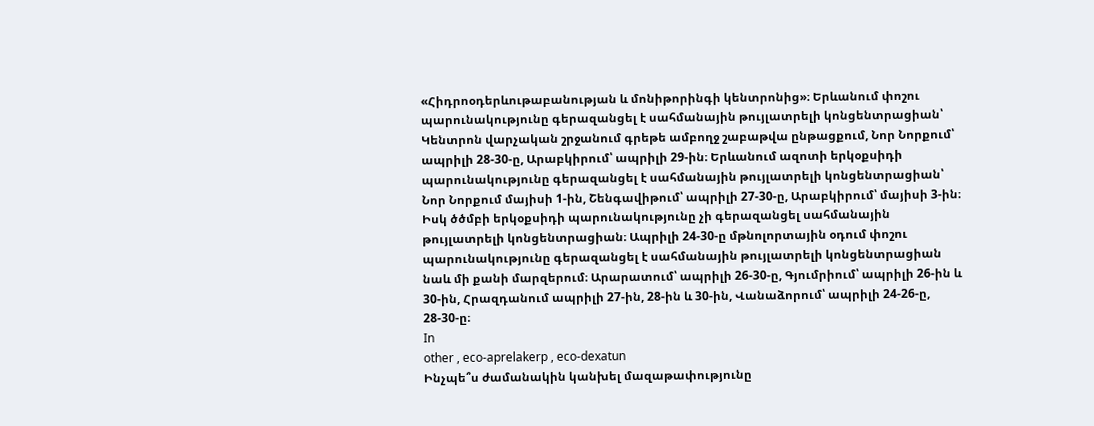«Հիդրոօդերևութաբանության և մոնիթորինգի կենտրոնից»։ Երևանում փոշու պարունակությունը գերազանցել է սահմանային թույլատրելի կոնցենտրացիան՝ Կենտրոն վարչական շրջանում գրեթե ամբողջ շաբաթվա ընթացքում, Նոր Նորքում՝ ապրիլի 28-30-ը, Արաբկիրում՝ ապրիլի 29-ին։ Երևանում ազոտի երկօքսիդի պարունակությունը գերազանցել է սահմանային թույլատրելի կոնցենտրացիան՝ Նոր Նորքում մայիսի 1-ին, Շենգավիթում՝ ապրիլի 27-30-ը, Արաբկիրում՝ մայիսի 3-ին։ Իսկ ծծմբի երկօքսիդի պարունակությունը չի գերազանցել սահմանային թույլատրելի կոնցենտրացիան։ Ապրիլի 24-30-ը մթնոլորտային օդում փոշու պարունակությունը գերազանցել է սահմանային թույլատրելի կոնցենտրացիան նաև մի քանի մարզերում։ Արարատում՝ ապրիլի 26-30-ը, Գյումրիում՝ ապրիլի 26-ին և 30-ին, Հրազդանում ապրիլի 27-ին, 28-ին և 30-ին, Վանաձորում՝ ապրիլի 24-26-ը, 28-30-ը։
In
other , eco-aprelakerp , eco-dexatun
Ինչպե՞ս ժամանակին կանխել մազաթափությունը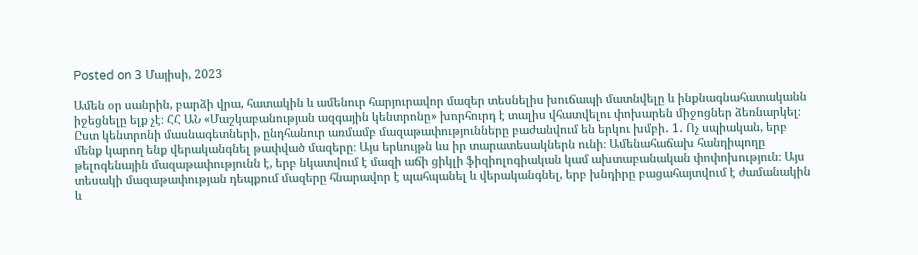Posted on 3 Մայիսի, 2023

Ամեն օր սանրին, բարձի վրա, հատակին և ամենուր հարյուրավոր մազեր տեսնելիս խուճապի մատնվելը և ինքնագնահատականն իջեցնելը ելք չէ։ ՀՀ ԱՆ «Մաշկաբանության ազգային կենտրոնը» խորհուրդ է տալիս վհատվելու փոխարեն միջոցներ ձեռնարկել։ Ըստ կենտրոնի մասնագետների, ընդհանուր առմամբ մազաթափությունները բաժանվում են երկու խմբի․ 1․ Ոչ սպիական, երբ մենք կարող ենք վերականգնել թափված մազերը։ Այս երևույթն ևս իր տարատեսակներն ունի։ Ամենահաճախ հանդիպողը թելոգենային մազաթափությունն է, երբ նկատվում է մազի աճի ցիկլի ֆիզիոլոգիական կամ ախտաբանական փոփոխություն։ Այս տեսակի մազաթափության դեպքում մազերը հնարավոր է պահպանել և վերականգնել, երբ խնդիրը բացահայտվում է ժամանակին և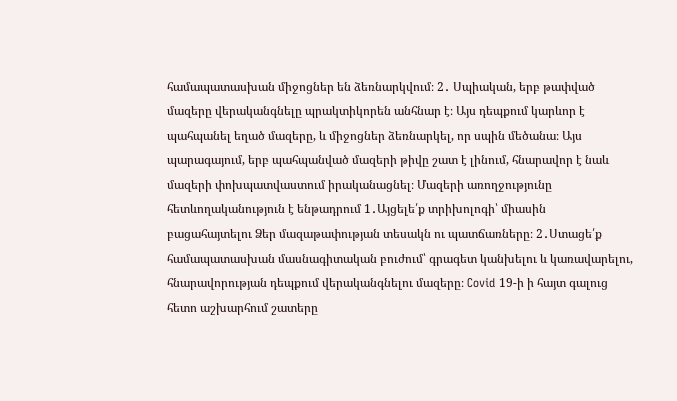համապատասխան միջոցներ են ձեռնարկվում։ 2․ Սպիական, երբ թափված մազերը վերականգնելը պրակտիկորեն անհնար է։ Այս դեպքում կարևոր է պահպանել եղած մազերը, և միջոցներ ձեռնարկել, որ սպին մեծանա։ Այս պարագայում, երբ պահպանված մազերի թիվը շատ է լինում, հնարավոր է նաև մազերի փոխպատվաստում իրականացնել։ Մազերի առողջությունը հետևողականություն է ենթադրում 1․Այցելե՛ք տրիխոլոգի՝ միասին բացահայտելու Ձեր մազաթափության տեսակն ու պատճառները։ 2․Ստացե՛ք համապատասխան մասնագիտական բուժում՝ գրագետ կանխելու և կառավարելու, հնարավորության դեպքում վերականգնելու մազերը։ Covid 19-ի ի հայտ գալուց հետո աշխարհում շատերը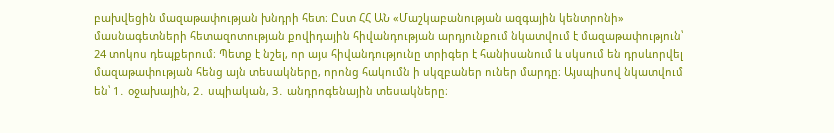բախվեցին մազաթափության խնդրի հետ։ Ըստ ՀՀ ԱՆ «Մաշկաբանության ազգային կենտրոնի» մասնագետների հետազոտության քովիդային հիվանդության արդյունքում նկատվում է մազաթափություն՝ 24 տոկոս դեպքերում։ Պետք է նշել, որ այս հիվանդությունը տրիգեր է հանիսանում և սկսում են դրսևորվել մազաթափության հենց այն տեսակները, որոնց հակումն ի սկզբաներ ուներ մարդը։ Այսպիսով նկատվում են՝ 1․ օջախային, 2․ սպիական, 3․ անդրոգենային տեսակները։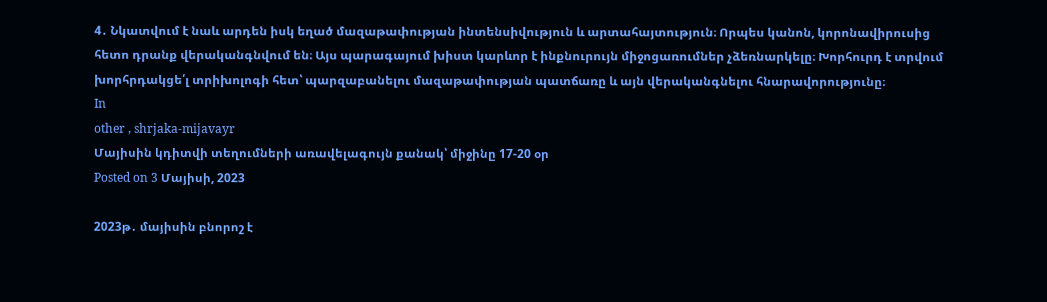4․ Նկատվում է նաև արդեն իսկ եղած մազաթափության ինտենսիվություն և արտահայտություն։ Որպես կանոն, կորոնավիրուսից հետո դրանք վերականգնվում են։ Այս պարագայում խիստ կարևոր է ինքնուրույն միջոցառումներ չձեռնարկելը։ Խորհուրդ է տրվում խորհրդակցե՛լ տրիխոլոգի հետ՝ պարզաբանելու մազաթափության պատճառը և այն վերականգնելու հնարավորությունը։
In
other , shrjaka-mijavayr
Մայիսին կդիտվի տեղումների առավելագույն քանակ՝ միջինը 17-20 օր
Posted on 3 Մայիսի, 2023

2023թ․ մայիսին բնորոշ է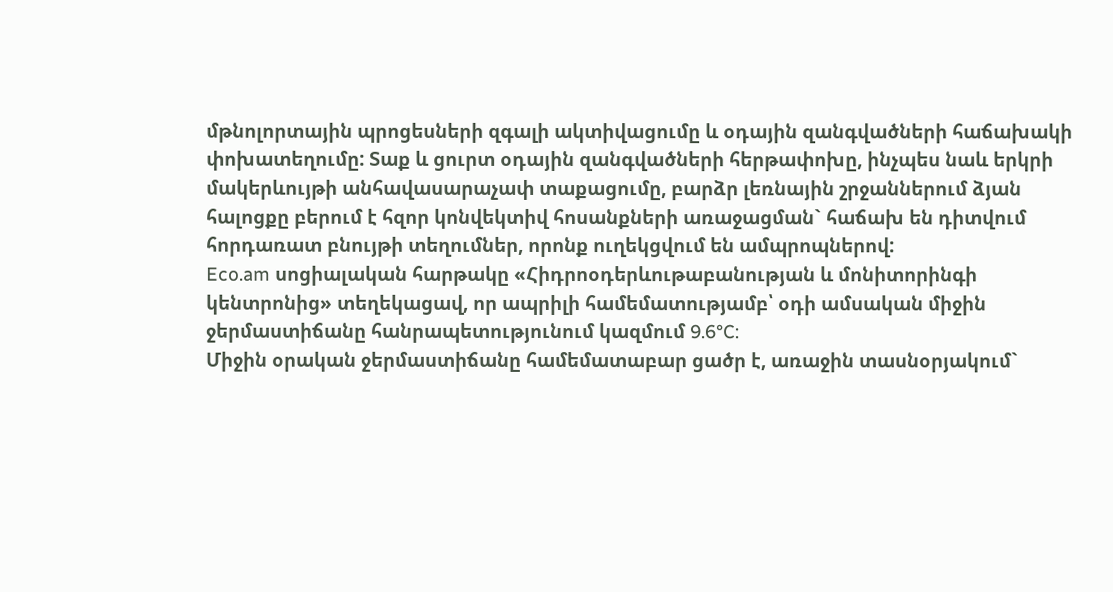մթնոլորտային պրոցեսների զգալի ակտիվացումը և օդային զանգվածների հաճախակի փոխատեղումը: Տաք և ցուրտ օդային զանգվածների հերթափոխը, ինչպես նաև երկրի մակերևույթի անհավասարաչափ տաքացումը, բարձր լեռնային շրջաններում ձյան հալոցքը բերում է հզոր կոնվեկտիվ հոսանքների առաջացման` հաճախ են դիտվում հորդառատ բնույթի տեղումներ, որոնք ուղեկցվում են ամպրոպներով:
Eco.am սոցիալական հարթակը «Հիդրոօդերևութաբանության և մոնիտորինգի կենտրոնից» տեղեկացավ, որ ապրիլի համեմատությամբ՝ օդի ամսական միջին ջերմաստիճանը հանրապետությունում կազմում 9.6°C:
Միջին օրական ջերմաստիճանը համեմատաբար ցածր է, առաջին տասնօրյակում`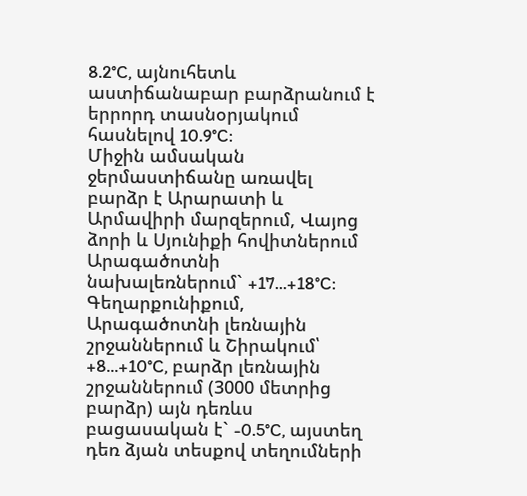8.2°C, այնուհետև աստիճանաբար բարձրանում է երրորդ տասնօրյակում հասնելով 10.9°C:
Միջին ամսական ջերմաստիճանը առավել բարձր է Արարատի և Արմավիրի մարզերում, Վայոց ձորի և Սյունիքի հովիտներում Արագածոտնի նախալեռներում` +17...+18°C: Գեղարքունիքում, Արագածոտնի լեռնային շրջաններում և Շիրակում՝ +8...+10°C, բարձր լեռնային շրջաններում (3000 մետրից բարձր) այն դեռևս բացասական է` -0.5°C, այստեղ դեռ ձյան տեսքով տեղումների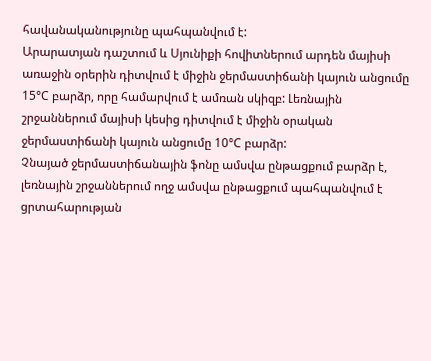հավանականությունը պահպանվում է:
Արարատյան դաշտում և Սյունիքի հովիտներում արդեն մայիսի առաջին օրերին դիտվում է միջին ջերմաստիճանի կայուն անցումը 15°C բարձր, որը համարվում է ամռան սկիզբ: Լեռնային շրջաններում մայիսի կեսից դիտվում է միջին օրական ջերմաստիճանի կայուն անցումը 10°C բարձր:
Չնայած ջերմաստիճանային ֆոնը ամսվա ընթացքում բարձր է, լեռնային շրջաններում ողջ ամսվա ընթացքում պահպանվում է ցրտահարության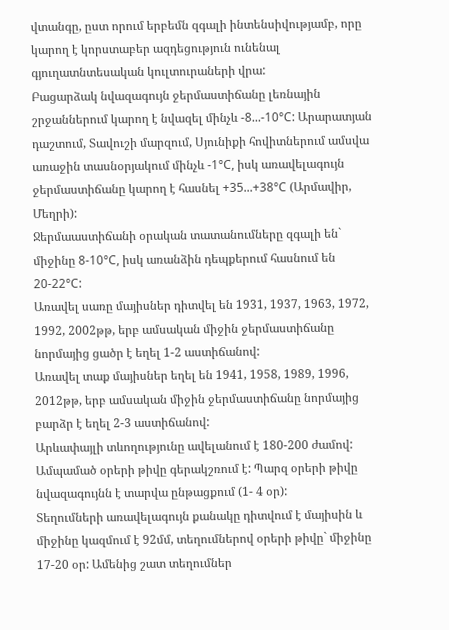վտանգը, ըստ որում երբեմն զգալի ինտենսիվությամբ, որը կարող է կորստաբեր ազդեցություն ունենալ գյուղատնտեսական կուլտուրաների վրա:
Բացարձակ նվազագույն ջերմաստիճանը լեռնային շրջաններում կարող է նվազել մինչև -8...-10°C: Արարատյան դաշտում, Տավուշի մարզում, Սյունիքի հովիտներում ամսվա առաջին տասնօրյակում մինչև -1°C, իսկ առավելագույն ջերմաստիճանը կարող է հասնել +35...+38°C (Արմավիր, Մեղրի):
Ջերմաաստիճանի օրական տատանումները զգալի են` միջինը 8-10°C, իսկ առանձին դեպքերում հասնում են 20-22°C:
Առավել սառը մայիսներ դիտվել են 1931, 1937, 1963, 1972, 1992, 2002թթ, երբ ամսական միջին ջերմաստիճանը նորմայից ցածր է եղել 1-2 աստիճանով:
Առավել տաք մայիսներ եղել են 1941, 1958, 1989, 1996, 2012թթ, երբ ամսական միջին ջերմաստիճանը նորմայից բարձր է եղել 2-3 աստիճանով:
Արևափայլի տևողությունը ավելանում է 180-200 ժամով: Ամպամած օրերի թիվը գերակշռում է: Պարզ օրերի թիվը նվազագույնն է տարվա ընթացքում (1- 4 օր):
Տեղումների առավելագույն քանակը դիտվում է մայիսին և միջինը կազմում է 92մմ, տեղումներով օրերի թիվը` միջինը 17-20 օր: Ամենից շատ տեղումներ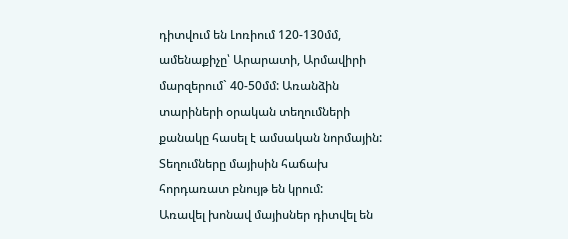դիտվում են Լոռիում 120-130մմ, ամենաքիչը՝ Արարատի, Արմավիրի մարզերում` 40-50մմ: Առանձին տարիների օրական տեղումների քանակը հասել է ամսական նորմային: Տեղումները մայիսին հաճախ հորդառատ բնույթ են կրում:
Առավել խոնավ մայիսներ դիտվել են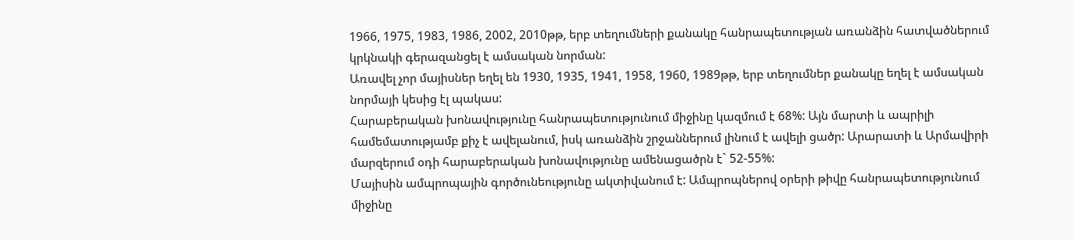1966, 1975, 1983, 1986, 2002, 2010թթ, երբ տեղումների քանակը հանրապետության առանձին հատվածներում կրկնակի գերազանցել է ամսական նորման:
Առավել չոր մայիսներ եղել են 1930, 1935, 1941, 1958, 1960, 1989թթ, երբ տեղումներ քանակը եղել է ամսական նորմայի կեսից էլ պակաս:
Հարաբերական խոնավությունը հանրապետությունում միջինը կազմում է 68%: Այն մարտի և ապրիլի համեմատությամբ քիչ է ավելանում, իսկ առանձին շրջաններում լինում է ավելի ցածր: Արարատի և Արմավիրի մարզերում օդի հարաբերական խոնավությունը ամենացածրն է` 52-55%:
Մայիսին ամպրոպային գործունեությունը ակտիվանում է: Ամպրոպներով օրերի թիվը հանրապետությունում միջինը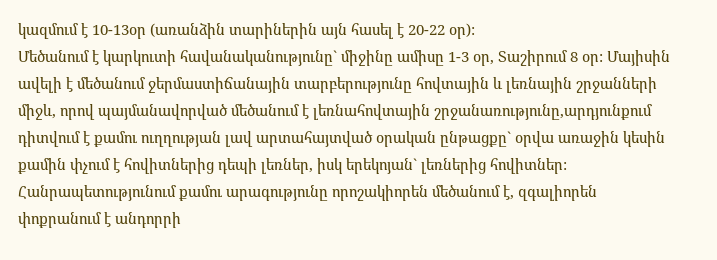կազմում է 10-13օր (առանձին տարիներին այն հասել է 20-22 օր):
Մեծանում է կարկուտի հավանականությունը` միջինը ամիսը 1-3 օր, Տաշիրում 8 օր: Մայիսին ավելի է մեծանում ջերմաստիճանային տարբերությունը հովտային և լեռնային շրջանների միջև, որով պայմանավորված մեծանում է լեռնահովտային շրջանառությունը,արդյունքում դիտվում է քամու ուղղության լավ արտահայտված օրական ընթացքը` օրվա առաջին կեսին քամին փչում է հովիտներից դեպի լեռներ, իսկ երեկոյան` լեռներից հովիտներ: Հանրապետությունում քամու արագությունը որոշակիորեն մեծանում է, զգալիորեն փոքրանում է անդորրի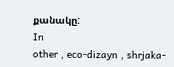քանակը:
In
other , eco-dizayn , shrjaka-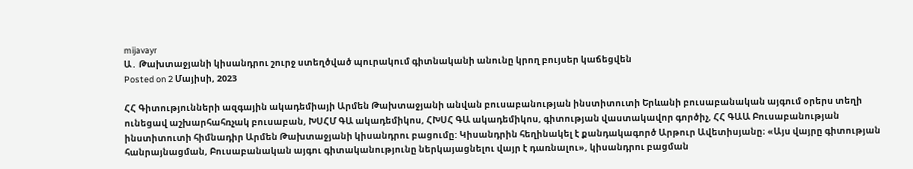mijavayr
Ա․ Թախտաջյանի կիսանդրու շուրջ ստեղծված պուրակում գիտնականի անունը կրող բույսեր կաճեցվեն
Posted on 2 Մայիսի, 2023

ՀՀ Գիտությունների ազգային ակադեմիայի Արմեն Թախտաջյանի անվան բուսաբանության ինստիտուտի Երևանի բուսաբանական այգում օրերս տեղի ունեցավ աշխարհահռչակ բուսաբան, ԽՍՀՄ ԳԱ ակադեմիկոս, ՀԽՍՀ ԳԱ ակադեմիկոս, գիտության վաստակավոր գործիչ, ՀՀ ԳԱԱ Բուսաբանության ինստիտուտի հիմնադիր Արմեն Թախտաջյանի կիսանդրու բացումը: Կիսանդրին հեղինակել է քանդակագործ Արթուր Ավետիսյանը։ «Այս վայրը գիտության հանրայնացման, Բուսաբանական այգու գիտականությունը ներկայացնելու վայր է դառնալու», կիսանդրու բացման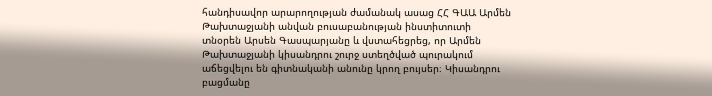հանդիսավոր արարողության ժամանակ ասաց ՀՀ ԳԱԱ Արմեն Թախտաջյանի անվան բուսաբանության ինստիտուտի տնօրեն Արսեն Գասպարյանը և վստահեցրեց, որ Արմեն Թախտաջյանի կիսանդրու շուրջ ստեղծված պուրակում աճեցվելու են գիտնականի անունը կրող բույսեր։ Կիսանդրու բացմանը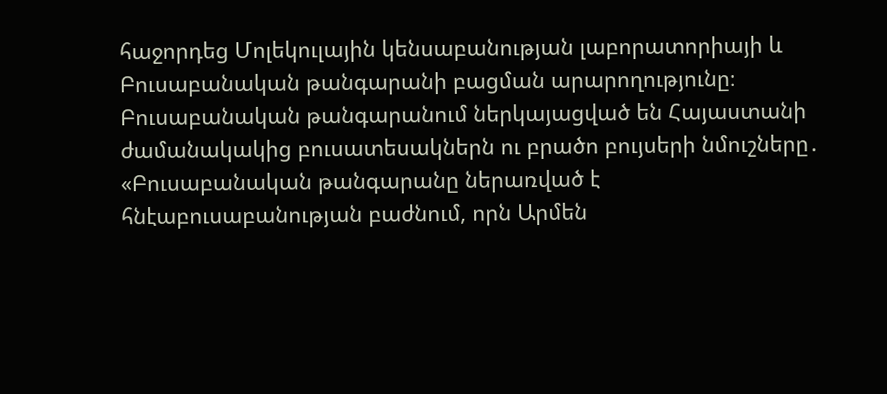հաջորդեց Մոլեկուլային կենսաբանության լաբորատորիայի և Բուսաբանական թանգարանի բացման արարողությունը։ Բուսաբանական թանգարանում ներկայացված են Հայաստանի ժամանակակից բուսատեսակներն ու բրածո բույսերի նմուշները․ «Բուսաբանական թանգարանը ներառված է հնէաբուսաբանության բաժնում, որն Արմեն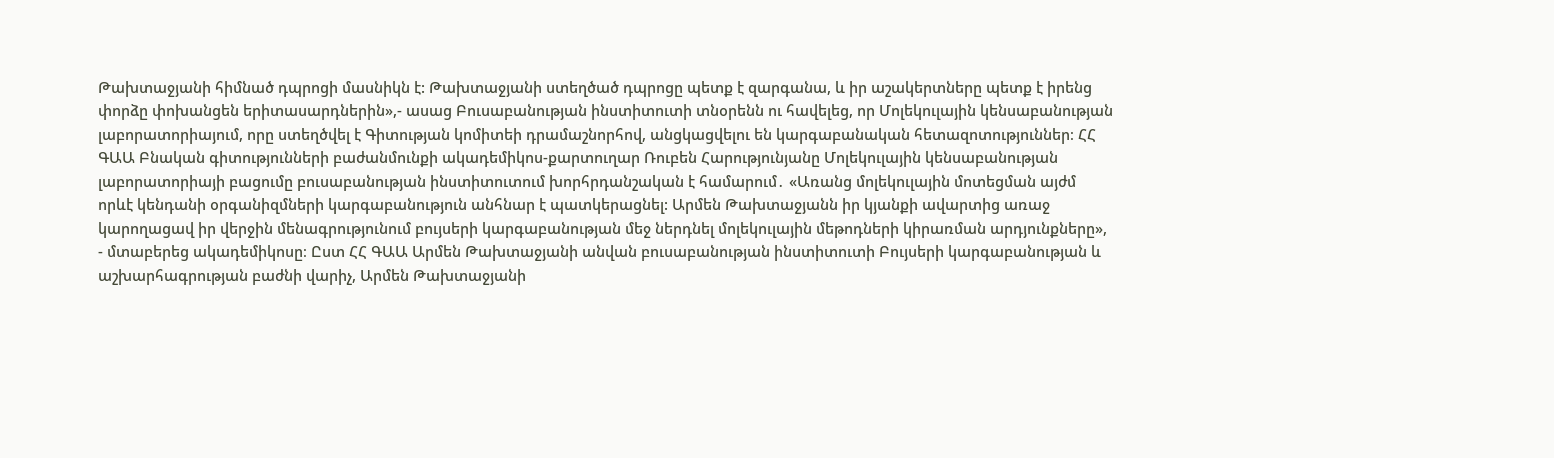Թախտաջյանի հիմնած դպրոցի մասնիկն է: Թախտաջյանի ստեղծած դպրոցը պետք է զարգանա, և իր աշակերտները պետք է իրենց փորձը փոխանցեն երիտասարդներին»,- ասաց Բուսաբանության ինստիտուտի տնօրենն ու հավելեց, որ Մոլեկուլային կենսաբանության լաբորատորիայում, որը ստեղծվել է Գիտության կոմիտեի դրամաշնորհով, անցկացվելու են կարգաբանական հետազոտություններ։ ՀՀ ԳԱԱ Բնական գիտությունների բաժանմունքի ակադեմիկոս-քարտուղար Ռուբեն Հարությունյանը Մոլեկուլային կենսաբանության լաբորատորիայի բացումը բուսաբանության ինստիտուտում խորհրդանշական է համարում․ «Առանց մոլեկուլային մոտեցման այժմ որևէ կենդանի օրգանիզմների կարգաբանություն անհնար է պատկերացնել: Արմեն Թախտաջյանն իր կյանքի ավարտից առաջ կարողացավ իր վերջին մենագրությունում բույսերի կարգաբանության մեջ ներդնել մոլեկուլային մեթոդների կիրառման արդյունքները», - մտաբերեց ակադեմիկոսը։ Ըստ ՀՀ ԳԱԱ Արմեն Թախտաջյանի անվան բուսաբանության ինստիտուտի Բույսերի կարգաբանության և աշխարհագրության բաժնի վարիչ, Արմեն Թախտաջյանի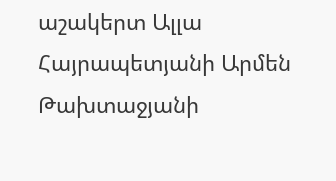աշակերտ Ալլա Հայրապետյանի Արմեն Թախտաջյանի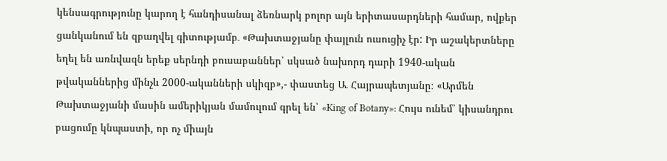կենսագրությունը կարող է հանդիսանալ ձեռնարկ բոլոր այն երիտասարդների համար, ովքեր ցանկանում են զբաղվել գիտությամբ․ «Թախտաջյանը փայլուն ուսուցիչ էր: Իր աշակերտները եղել են առնվազն երեք սերնդի բուսաբաններ՝ սկսած նախորդ դարի 1940-ական թվականներից մինչև 2000-ականների սկիզբ»,- փաստեց Ա․ Հայրապետյանը։ «Արմեն Թախտաջյանի մասին ամերիկյան մամուլում գրել են՝ «King of Botany»: Հույս ունեմ՝ կիսանդրու բացումը կնպաստի, որ ոչ միայն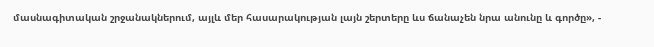մասնագիտական շրջանակներում, այլև մեր հասարակության լայն շերտերը ևս ճանաչեն նրա անունը և գործը», -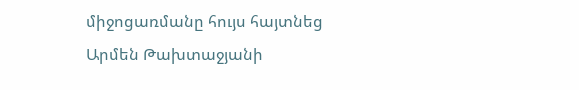միջոցառմանը հույս հայտնեց Արմեն Թախտաջյանի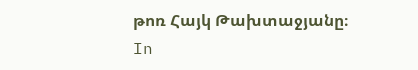թոռ Հայկ Թախտաջյանը։
In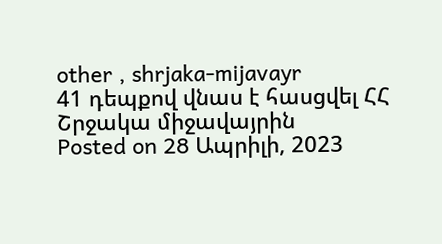other , shrjaka-mijavayr
41 դեպքով վնաս է հասցվել ՀՀ Շրջակա միջավայրին
Posted on 28 Ապրիլի, 2023